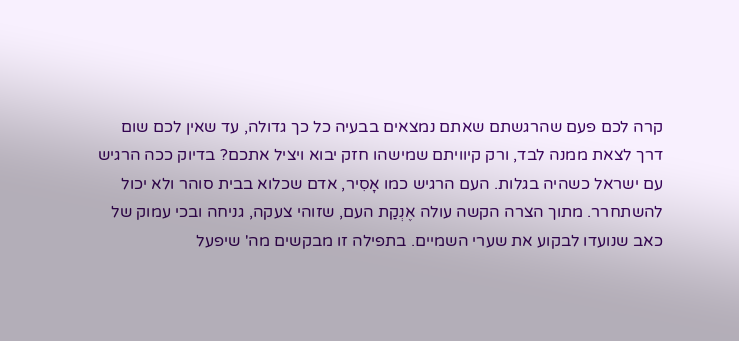קרה לכם פעם שהרגשתם שאתם נמצאים בבעיה כל כך גדולה, עד שאין לכם שום דרך לצאת ממנה לבד, ורק קיוויתם שמישהו חזק יבוא ויציל אתכם? בדיוק ככה הרגיש עם ישראל כשהיה בגלות. העם הרגיש כמו אָסִיר, אדם שכלוא בבית סוהר ולא יכול להשתחרר. מתוך הצרה הקשה עולה אֶנְקַת העם, שזוהי צעקה, גניחה ובכי עמוק של כאב שנועדו לבקוע את שערי השמיים. בתפילה זו מבקשים מה' שיפעל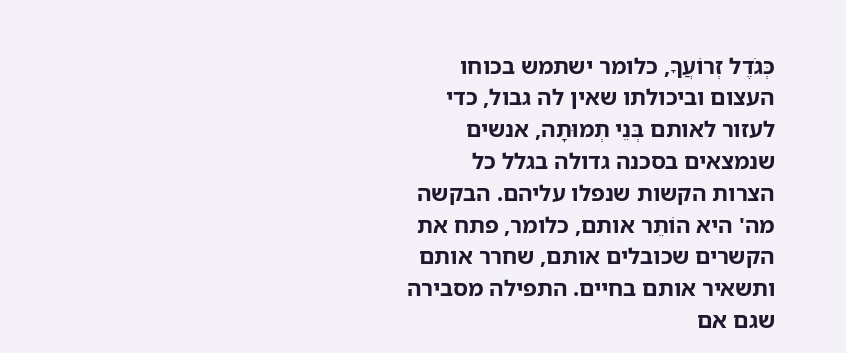כְּגֹדֶל זְרוֹעֲךָ, כלומר ישתמש בכוחו העצום וביכולתו שאין לה גבול, כדי לעזור לאותם בְּנֵי תְמוּתָה, אנשים שנמצאים בסכנה גדולה בגלל כל הצרות הקשות שנפלו עליהם. הבקשה מה' היא הוֹתֵר אותם, כלומר, פתח את הקשרים שכובלים אותם, שחרר אותם ותשאיר אותם בחיים. התפילה מסבירה שגם אם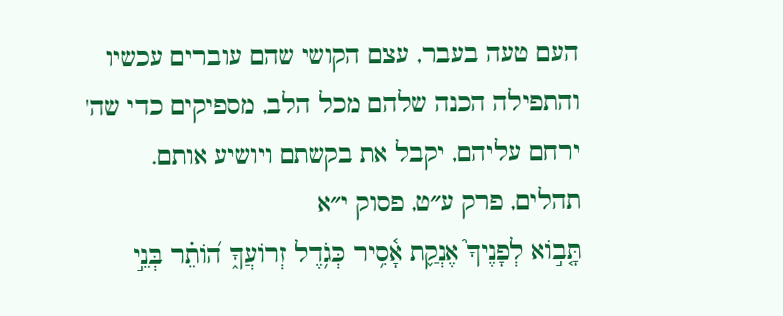העם טעה בעבר, עצם הקושי שהם עוברים עכשיו והתפילה הכנה שלהם מכל הלב, מספיקים כדי שה' ירחם עליהם, יקבל את בקשתם ויושיע אותם.
תהלים, פרק ע״ט, פסוק י״א
תָּ֤ב֣וֹא לְפָנֶיךָ֮ אֶנְקַ֢ת אָ֫סִ֥יר כְּגֹ֥דֶל זְרוֹעֲךָ֑ ה֝וֹתֵ֗ר בְּנֵ֣י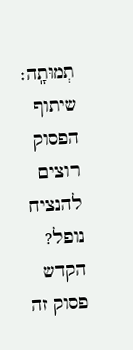תְמוּתָֽה׃
שיתוף הפסוק
רוצים להנציח נופל?
הקדש פסוק זה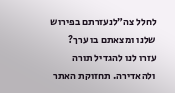לחלל צה״לנעזרתם בפירוש שלנו ומצאתם בו ערך?
עזרו לנו להגדיל תורה ולהאדירה. תחזוקת האתר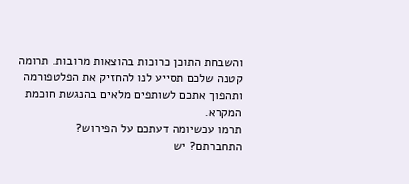והשבחת התוכן כרוכות בהוצאות מרובות. תרומה קטנה שלכם תסייע לנו להחזיק את הפלטפורמה ותהפוך אתכם לשותפים מלאים בהנגשת חוכמת המקרא.
תרמו עכשיומה דעתכם על הפירוש?
התחברתם? יש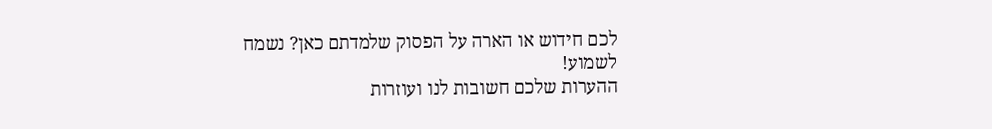לכם חידוש או הארה על הפסוק שלמדתם כאן? נשמח לשמוע!
ההערות שלכם חשובות לנו ועוזרות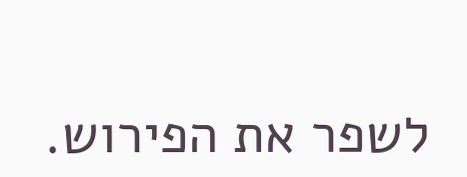לשפר את הפירוש.